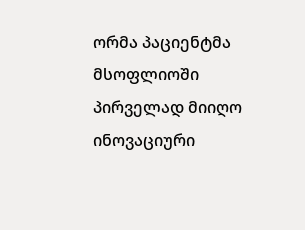ორმა პაციენტმა მსოფლიოში პირველად მიიღო ინოვაციური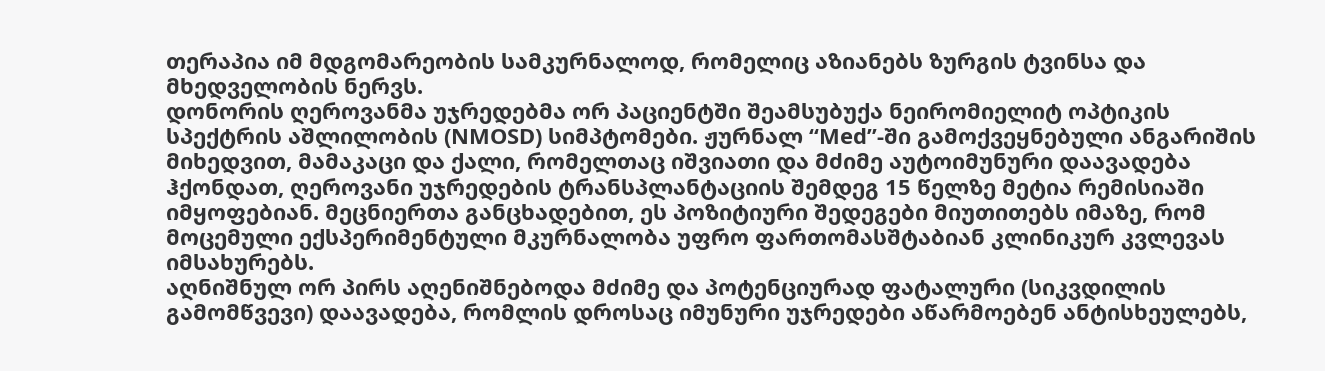თერაპია იმ მდგომარეობის სამკურნალოდ, რომელიც აზიანებს ზურგის ტვინსა და მხედველობის ნერვს.
დონორის ღეროვანმა უჯრედებმა ორ პაციენტში შეამსუბუქა ნეირომიელიტ ოპტიკის სპექტრის აშლილობის (NMOSD) სიმპტომები. ჟურნალ “Med”-ში გამოქვეყნებული ანგარიშის მიხედვით, მამაკაცი და ქალი, რომელთაც იშვიათი და მძიმე აუტოიმუნური დაავადება ჰქონდათ, ღეროვანი უჯრედების ტრანსპლანტაციის შემდეგ 15 წელზე მეტია რემისიაში იმყოფებიან. მეცნიერთა განცხადებით, ეს პოზიტიური შედეგები მიუთითებს იმაზე, რომ მოცემული ექსპერიმენტული მკურნალობა უფრო ფართომასშტაბიან კლინიკურ კვლევას იმსახურებს.
აღნიშნულ ორ პირს აღენიშნებოდა მძიმე და პოტენციურად ფატალური (სიკვდილის გამომწვევი) დაავადება, რომლის დროსაც იმუნური უჯრედები აწარმოებენ ანტისხეულებს,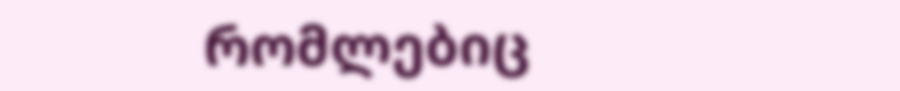რომლებიც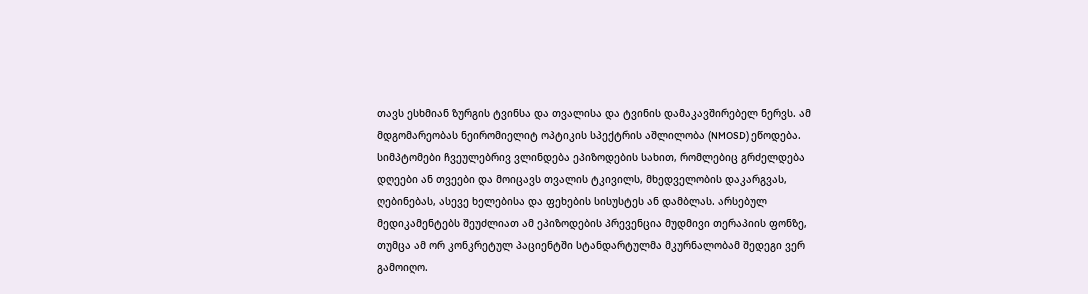თავს ესხმიან ზურგის ტვინსა და თვალისა და ტვინის დამაკავშირებელ ნერვს. ამ მდგომარეობას ნეირომიელიტ ოპტიკის სპექტრის აშლილობა (NMOSD) ეწოდება. სიმპტომები ჩვეულებრივ ვლინდება ეპიზოდების სახით, რომლებიც გრძელდება დღეები ან თვეები და მოიცავს თვალის ტკივილს, მხედველობის დაკარგვას, ღებინებას, ასევე ხელებისა და ფეხების სისუსტეს ან დამბლას. არსებულ მედიკამენტებს შეუძლიათ ამ ეპიზოდების პრევენცია მუდმივი თერაპიის ფონზე, თუმცა ამ ორ კონკრეტულ პაციენტში სტანდარტულმა მკურნალობამ შედეგი ვერ გამოიღო.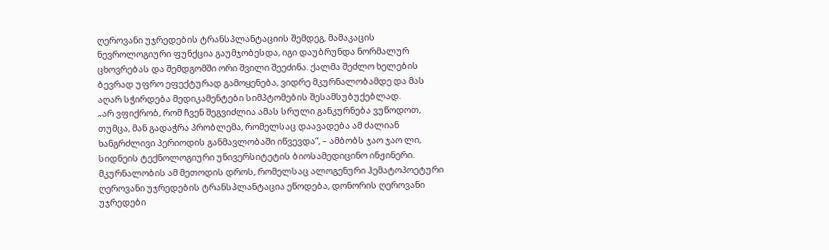ღეროვანი უჯრედების ტრანსპლანტაციის შემდეგ, მამაკაცის ნევროლოგიური ფუნქცია გაუმჯობესდა, იგი დაუბრუნდა ნორმალურ ცხოვრებას და შემდგომში ორი შვილი შეეძინა. ქალმა შეძლო ხელების ბევრად უფრო ეფექტურად გამოყენება, ვიდრე მკურნალობამდე და მას აღარ სჭირდება მედიკამენტები სიმპტომების შესამსუბუქებლად.
„არ ვფიქრობ, რომ ჩვენ შეგვიძლია ამას სრული განკურნება ვუწოდოთ, თუმცა, მან გადაჭრა პრობლემა, რომელსაც დაავადება ამ ძალიან ხანგრძლივი პერიოდის განმავლობაში იწვევდა“, – ამბობს ჯაო ჯაო ლი, სიდნეის ტექნოლოგიური უნივერსიტეტის ბიოსამედიცინო ინჟინერი.
მკურნალობის ამ მეთოდის დროს, რომელსაც ალოგენური ჰემატოპოეტური ღეროვანი უჯრედების ტრანსპლანტაცია ეწოდება, დონორის ღეროვანი უჯრედები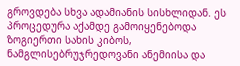გროვდება სხვა ადამიანის სისხლიდან. ეს პროცედურა აქამდე გამოიყენებოდა ზოგიერთი სახის კიბოს, ნამგლისებრუჯრედოვანი ანემიისა და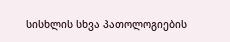სისხლის სხვა პათოლოგიების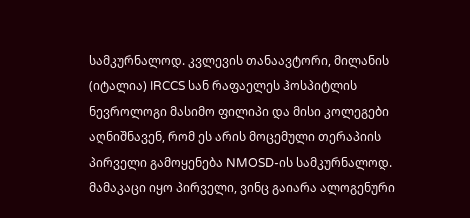სამკურნალოდ. კვლევის თანაავტორი, მილანის (იტალია) IRCCS სან რაფაელეს ჰოსპიტლის ნევროლოგი მასიმო ფილიპი და მისი კოლეგები აღნიშნავენ, რომ ეს არის მოცემული თერაპიის პირველი გამოყენება NMOSD-ის სამკურნალოდ.
მამაკაცი იყო პირველი, ვინც გაიარა ალოგენური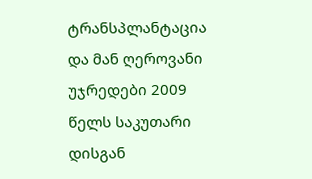ტრანსპლანტაცია და მან ღეროვანი უჯრედები 2009 წელს საკუთარი დისგან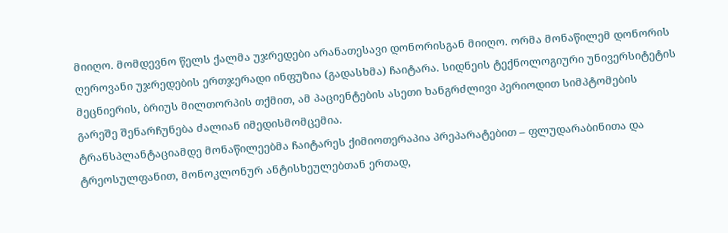მიიღო. მომდევნო წელს ქალმა უჯრედები არანათესავი დონორისგან მიიღო. ორმა მონაწილემ დონორის ღეროვანი უჯრედების ერთჯერადი ინფუზია (გადასხმა) ჩაიტარა. სიდნეის ტექნოლოგიური უნივერსიტეტის მეცნიერის, ბრიუს მილთორპის თქმით, ამ პაციენტების ასეთი ხანგრძლივი პერიოდით სიმპტომების გარეშე შენარჩუნება ძალიან იმედისმომცემია.
ტრანსპლანტაციამდე მონაწილეებმა ჩაიტარეს ქიმიოთერაპია პრეპარატებით – ფლუდარაბინითა და ტრეოსულფანით, მონოკლონურ ანტისხეულებთან ერთად,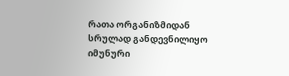რათა ორგანიზმიდან სრულად განდევნილიყო იმუნური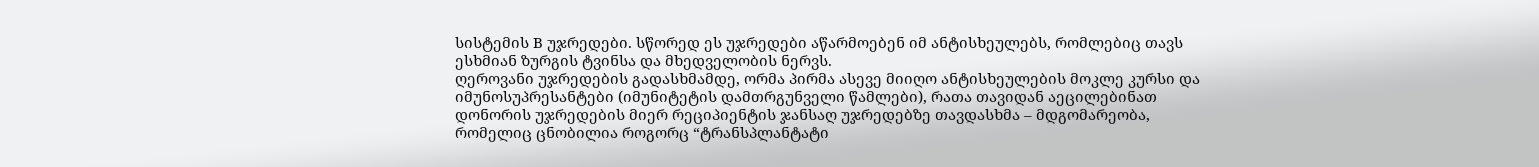სისტემის B უჯრედები. სწორედ ეს უჯრედები აწარმოებენ იმ ანტისხეულებს, რომლებიც თავს ესხმიან ზურგის ტვინსა და მხედველობის ნერვს.
ღეროვანი უჯრედების გადასხმამდე, ორმა პირმა ასევე მიიღო ანტისხეულების მოკლე კურსი და იმუნოსუპრესანტები (იმუნიტეტის დამთრგუნველი წამლები), რათა თავიდან აეცილებინათ დონორის უჯრედების მიერ რეციპიენტის ჯანსაღ უჯრედებზე თავდასხმა – მდგომარეობა, რომელიც ცნობილია როგორც “ტრანსპლანტატი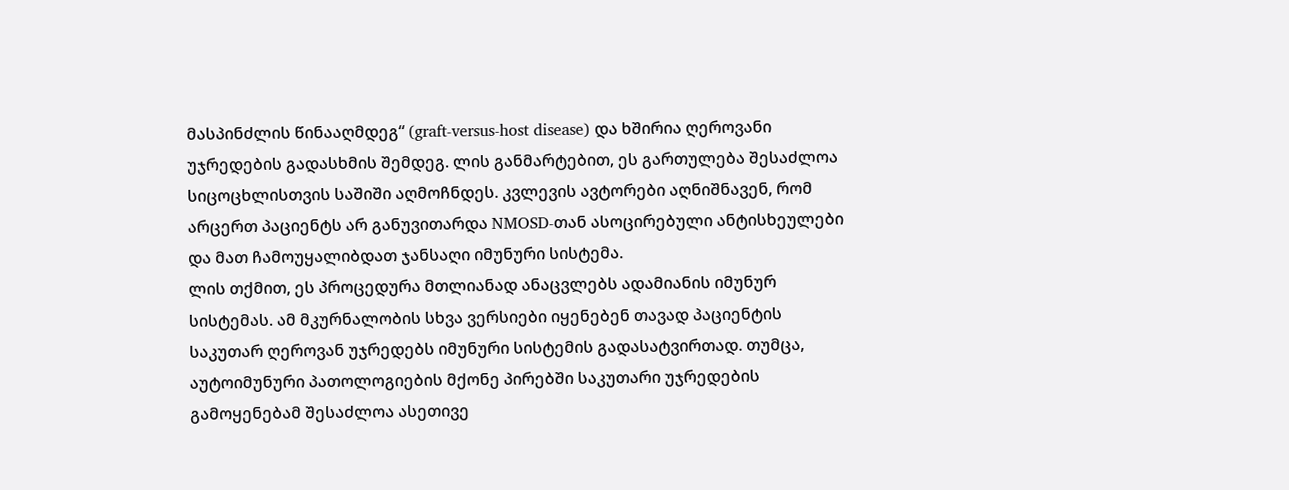მასპინძლის წინააღმდეგ“ (graft-versus-host disease) და ხშირია ღეროვანი უჯრედების გადასხმის შემდეგ. ლის განმარტებით, ეს გართულება შესაძლოა სიცოცხლისთვის საშიში აღმოჩნდეს. კვლევის ავტორები აღნიშნავენ, რომ არცერთ პაციენტს არ განუვითარდა NMOSD-თან ასოცირებული ანტისხეულები და მათ ჩამოუყალიბდათ ჯანსაღი იმუნური სისტემა.
ლის თქმით, ეს პროცედურა მთლიანად ანაცვლებს ადამიანის იმუნურ სისტემას. ამ მკურნალობის სხვა ვერსიები იყენებენ თავად პაციენტის საკუთარ ღეროვან უჯრედებს იმუნური სისტემის გადასატვირთად. თუმცა, აუტოიმუნური პათოლოგიების მქონე პირებში საკუთარი უჯრედების გამოყენებამ შესაძლოა ასეთივე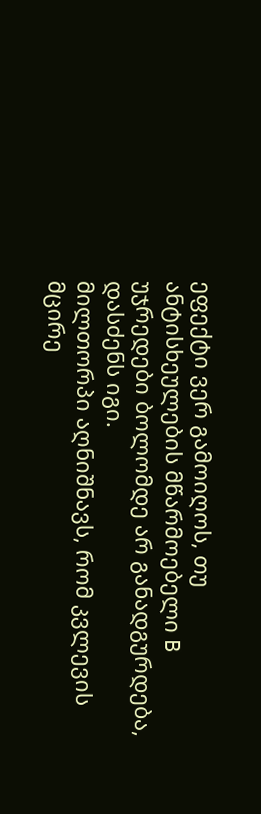ეფექტი ვერ გამოიღოს, თუ ანტისხეულების მწარმოებელი B უჯრედები ბოლომდე არ განადგურდება, დასძენს იგი.
მილთორპი აღნიშნავს, რომ კვლევის მცირე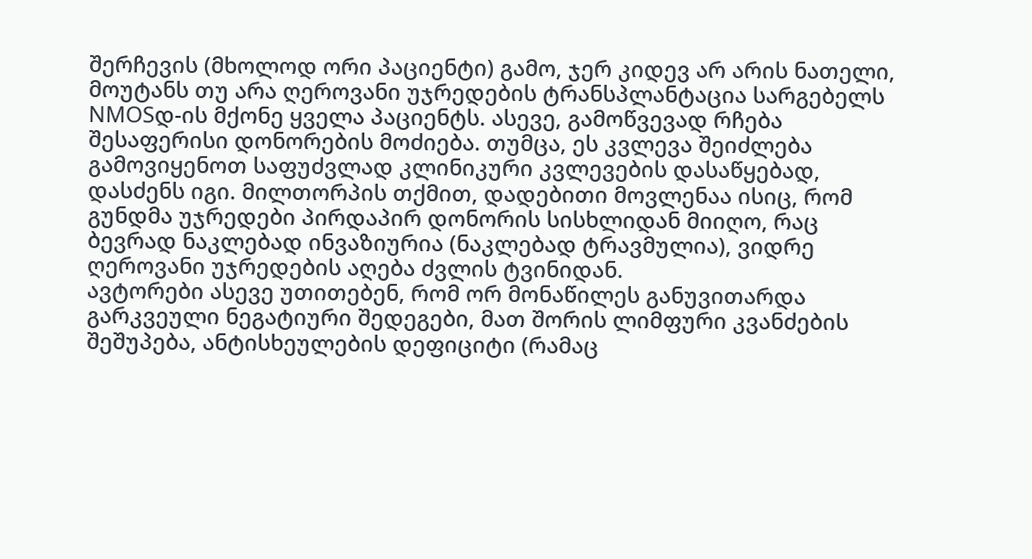შერჩევის (მხოლოდ ორი პაციენტი) გამო, ჯერ კიდევ არ არის ნათელი, მოუტანს თუ არა ღეროვანი უჯრედების ტრანსპლანტაცია სარგებელს NMOSდ-ის მქონე ყველა პაციენტს. ასევე, გამოწვევად რჩება შესაფერისი დონორების მოძიება. თუმცა, ეს კვლევა შეიძლება გამოვიყენოთ საფუძვლად კლინიკური კვლევების დასაწყებად, დასძენს იგი. მილთორპის თქმით, დადებითი მოვლენაა ისიც, რომ გუნდმა უჯრედები პირდაპირ დონორის სისხლიდან მიიღო, რაც ბევრად ნაკლებად ინვაზიურია (ნაკლებად ტრავმულია), ვიდრე ღეროვანი უჯრედების აღება ძვლის ტვინიდან.
ავტორები ასევე უთითებენ, რომ ორ მონაწილეს განუვითარდა გარკვეული ნეგატიური შედეგები, მათ შორის ლიმფური კვანძების შეშუპება, ანტისხეულების დეფიციტი (რამაც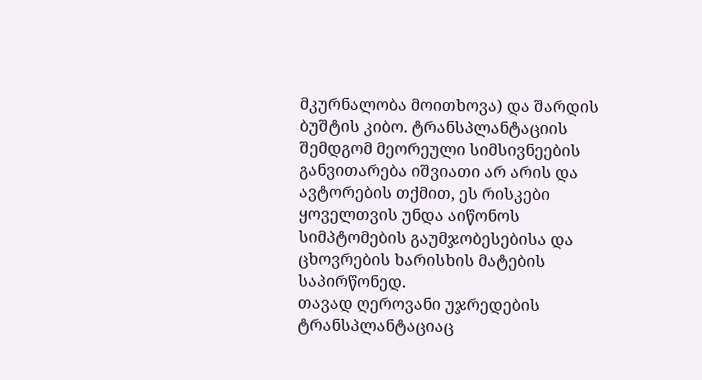მკურნალობა მოითხოვა) და შარდის ბუშტის კიბო. ტრანსპლანტაციის შემდგომ მეორეული სიმსივნეების განვითარება იშვიათი არ არის და ავტორების თქმით, ეს რისკები ყოველთვის უნდა აიწონოს სიმპტომების გაუმჯობესებისა და ცხოვრების ხარისხის მატების საპირწონედ.
თავად ღეროვანი უჯრედების ტრანსპლანტაციაც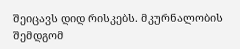შეიცავს დიდ რისკებს. მკურნალობის შემდგომ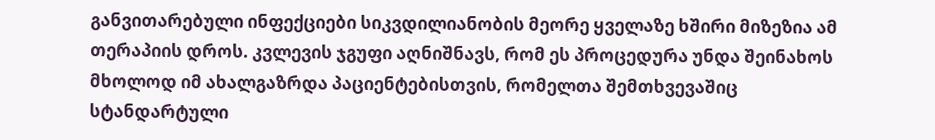განვითარებული ინფექციები სიკვდილიანობის მეორე ყველაზე ხშირი მიზეზია ამ თერაპიის დროს. კვლევის ჯგუფი აღნიშნავს, რომ ეს პროცედურა უნდა შეინახოს მხოლოდ იმ ახალგაზრდა პაციენტებისთვის, რომელთა შემთხვევაშიც სტანდარტული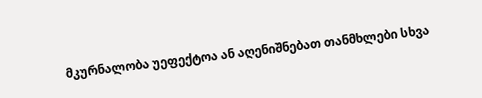მკურნალობა უეფექტოა ან აღენიშნებათ თანმხლები სხვა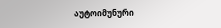აუტოიმუნური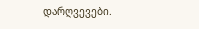დარღვევები.